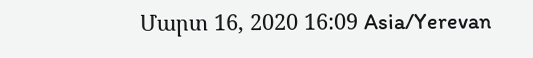Մարտ 16, 2020 16:09 Asia/Yerevan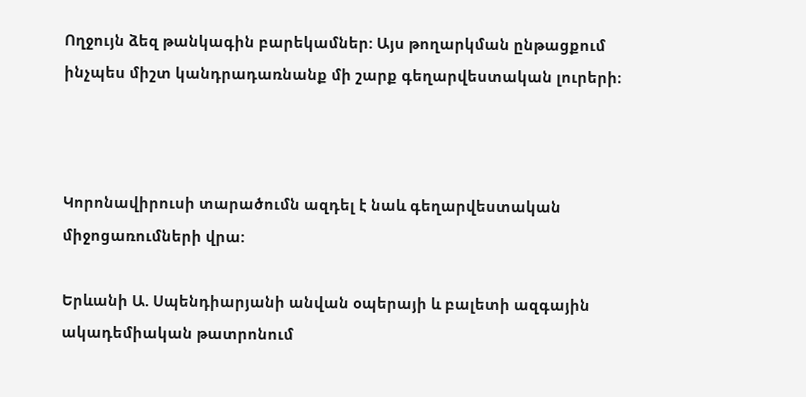Ողջույն ձեզ թանկագին բարեկամներ: Այս թողարկման ընթացքում ինչպես միշտ կանդրադառնանք մի շարք գեղարվեստական լուրերի։



Կորոնավիրուսի տարածումն ազդել է նաև գեղարվեստական միջոցառումների վրա:

Երևանի Ա. Սպենդիարյանի անվան օպերայի և բալետի ազգային ակադեմիական թատրոնում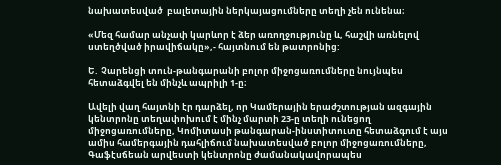նախատեսված  բալետային ներկայացումները տեղի չեն ունենա։

«Մեզ համար անչափ կարևոր է ձեր առողջությունը և, հաշվի առնելով ստեղծված իրավիճակը»,- հայտնում են թատրոնից:

Ե․ Չարենցի տուն-թանգարանի բոլոր միջոցառումները նույնպես հետաձգվել են մինչև ապրիլի 1-ը։

Ավելի վաղ հայտնի էր դարձել, որ Կամերային երաժշտության ազգային կենտրոնը տեղափոխում է մինչ մարտի 23-ը տեղի ունեցող միջոցառումները, Կոմիտասի թանգարան-ինստիտուտը հետաձգում է այս ամիս համերգային դահլիճում նախատեսված բոլոր միջոցառումները, Գաֆէսճեան արվեստի կենտրոնը ժամանակավորապես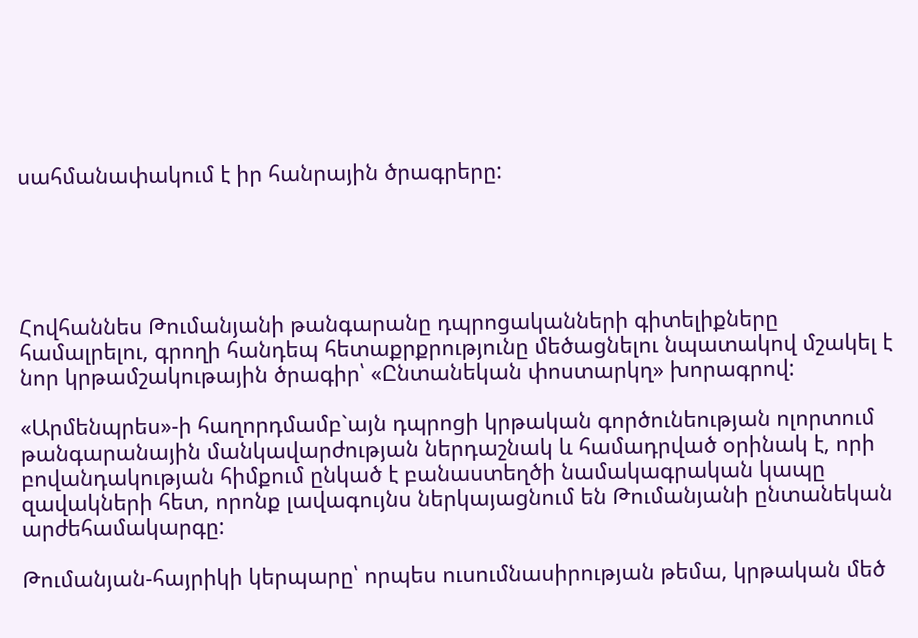սահմանափակում է իր հանրային ծրագրերը:





Հովհաննես Թումանյանի թանգարանը դպրոցականների գիտելիքները համալրելու, գրողի հանդեպ հետաքրքրությունը մեծացնելու նպատակով մշակել է նոր կրթամշակութային ծրագիր՝ «Ընտանեկան փոստարկղ» խորագրով:

«Արմենպրես»-ի հաղորդմամբ`այն դպրոցի կրթական գործունեության ոլորտում թանգարանային մանկավարժության ներդաշնակ և համադրված օրինակ է, որի բովանդակության հիմքում ընկած է բանաստեղծի նամակագրական կապը զավակների հետ, որոնք լավագույնս ներկայացնում են Թումանյանի ընտանեկան արժեհամակարգը:

Թումանյան-հայրիկի կերպարը՝ որպես ուսումնասիրության թեմա, կրթական մեծ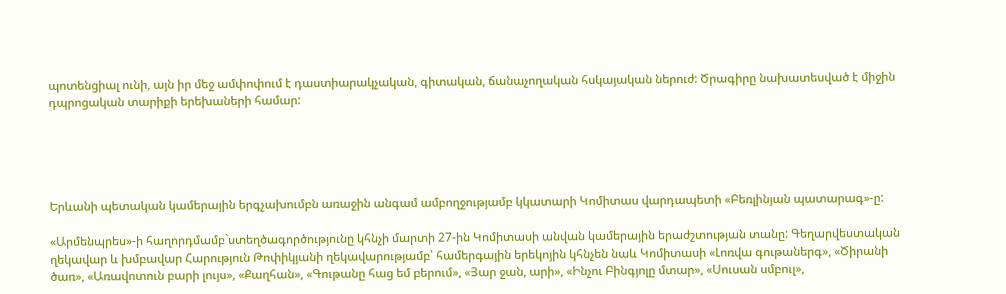պոտենցիալ ունի, այն իր մեջ ամփոփում է դաստիարակչական, գիտական, ճանաչողական հսկայական ներուժ: Ծրագիրը նախատեսված է միջին դպրոցական տարիքի երեխաների համար:





Երևանի պետական կամերային երգչախումբն առաջին անգամ ամբողջությամբ կկատարի Կոմիտաս վարդապետի «Բեռլինյան պատարագ»-ը:

«Արմենպրես»-ի հաղորդմամբ`ստեղծագործությունը կհնչի մարտի 27-ին Կոմիտասի անվան կամերային երաժշտության տանը: Գեղարվեստական ղեկավար և խմբավար Հարություն Թոփիկյանի ղեկավարությամբ՝ համերգային երեկոյին կհնչեն նաև Կոմիտասի «Լոռվա գութաներգ», «Ծիրանի ծառ», «Առավոտուն բարի լույս», «Քաղհան», «Գութանը հաց եմ բերում», «Յար ջան, արի», «Ինչու Բինգյոլը մտար», «Սուսան սմբուլ»,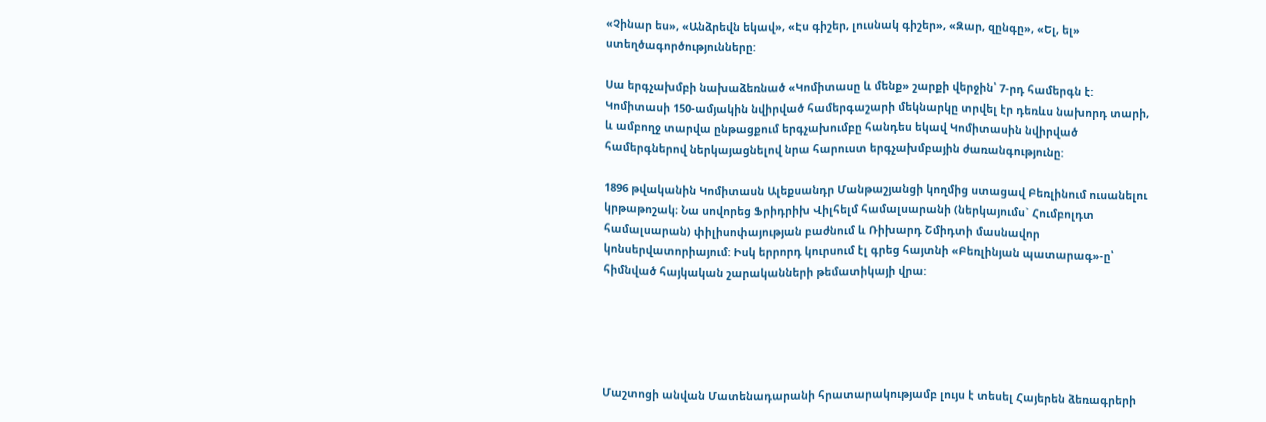«Չինար ես», «Անձրեվն եկավ», «Էս գիշեր, լուսնակ գիշեր», «Զար, զընգը», «Ել, ել» ստեղծագործությունները:

Սա երգչախմբի նախաձեռնած «Կոմիտասը և մենք» շարքի վերջին՝ 7-րդ համերգն է: Կոմիտասի 150-ամյակին նվիրված համերգաշարի մեկնարկը տրվել էր դեռևս նախորդ տարի, և ամբողջ տարվա ընթացքում երգչախումբը հանդես եկավ Կոմիտասին նվիրված համերգներով ներկայացնելով նրա հարուստ երգչախմբային ժառանգությունը:

1896 թվականին Կոմիտասն Ալեքսանդր Մանթաշյանցի կողմից ստացավ Բեռլինում ուսանելու կրթաթոշակ։ Նա սովորեց Ֆրիդրիխ Վիլհելմ համալսարանի (ներկայումս` Հումբոլդտ համալսարան) փիլիսոփայության բաժնում և Ռիխարդ Շմիդտի մասնավոր կոնսերվատորիայում: Իսկ երրորդ կուրսում էլ գրեց հայտնի «Բեռլինյան պատարագ»-ը՝ հիմնված հայկական շարականների թեմատիկայի վրա:





Մաշտոցի անվան Մատենադարանի հրատարակությամբ լույս է տեսել Հայերեն ձեռագրերի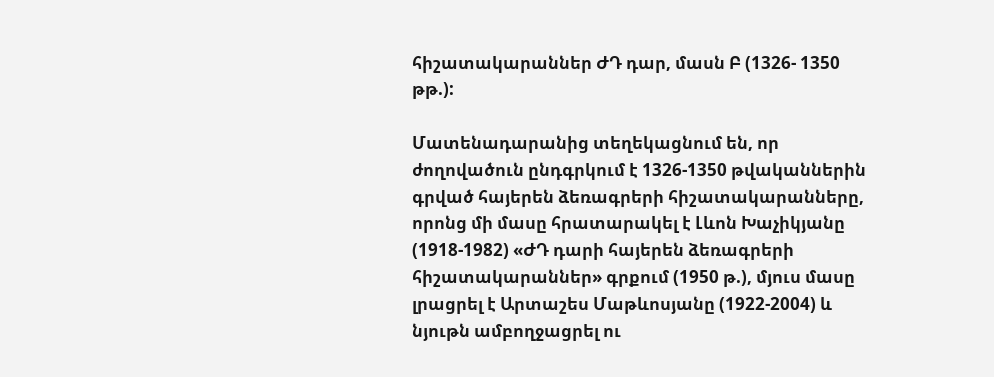հիշատակարաններ ԺԴ դար, մասն Բ (1326- 1350 թթ.):

Մատենադարանից տեղեկացնում են, որ ժողովածուն ընդգրկում է 1326-1350 թվականներին գրված հայերեն ձեռագրերի հիշատակարանները, որոնց մի մասը հրատարակել է Լևոն Խաչիկյանը (1918-1982) «ԺԴ դարի հայերեն ձեռագրերի հիշատակարաններ» գրքում (1950 թ.), մյուս մասը լրացրել է Արտաշես Մաթևոսյանը (1922-2004) և նյութն ամբողջացրել ու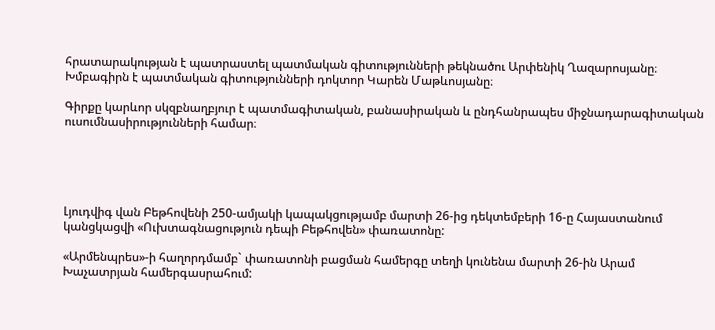հրատարակության է պատրաստել պատմական գիտությունների թեկնածու Արփենիկ Ղազարոսյանը։ Խմբագիրն է պատմական գիտությունների դոկտոր Կարեն Մաթևոսյանը։

Գիրքը կարևոր սկզբնաղբյուր է պատմագիտական, բանասիրական և ընդհանրապես միջնադարագիտական ուսումնասիրությունների համար։





Լյուդվիգ վան Բեթհովենի 250-ամյակի կապակցությամբ մարտի 26-ից դեկտեմբերի 16-ը Հայաստանում կանցկացվի «Ուխտագնացություն դեպի Բեթհովեն» փառատոնը:

«Արմենպրես»-ի հաղորդմամբ` փառատոնի բացման համերգը տեղի կունենա մարտի 26-ին Արամ Խաչատրյան համերգասրահում: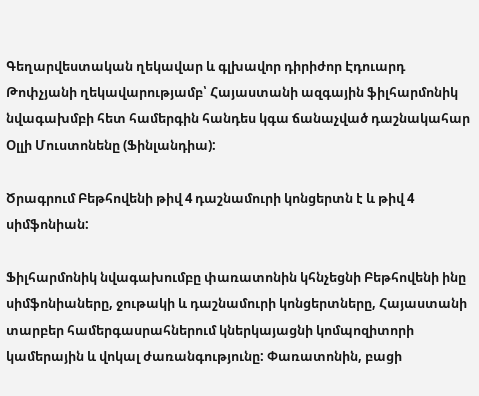Գեղարվեստական ղեկավար և գլխավոր դիրիժոր Էդուարդ Թոփչյանի ղեկավարությամբ՝ Հայաստանի ազգային ֆիլհարմոնիկ նվագախմբի հետ համերգին հանդես կգա ճանաչված դաշնակահար Օլլի Մուստոնենը (Ֆինլանդիա):

Ծրագրում Բեթհովենի թիվ 4 դաշնամուրի կոնցերտն է և թիվ 4 սիմֆոնիան:

Ֆիլհարմոնիկ նվագախումբը փառատոնին կհնչեցնի Բեթհովենի ինը սիմֆոնիաները, ջութակի և դաշնամուրի կոնցերտները, Հայաստանի տարբեր համերգասրահներում կներկայացնի կոմպոզիտորի կամերային և վոկալ ժառանգությունը: Փառատոնին, բացի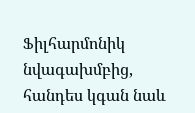Ֆիլհարմոնիկ նվագախմբից, հանդես կգան նաև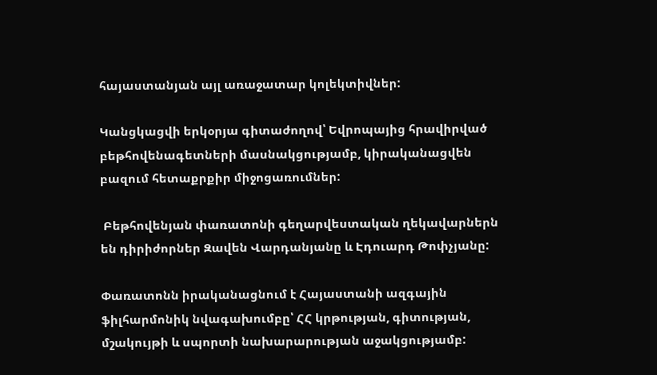հայաստանյան այլ առաջատար կոլեկտիվներ:

Կանցկացվի երկօրյա գիտաժողով՝ Եվրոպայից հրավիրված բեթհովենագետների մասնակցությամբ, կիրականացվեն բազում հետաքրքիր միջոցառումներ:

 Բեթհովենյան փառատոնի գեղարվեստական ղեկավարներն են դիրիժորներ Զավեն Վարդանյանը և Էդուարդ Թոփչյանը:

Փառատոնն իրականացնում է Հայաստանի ազգային ֆիլհարմոնիկ նվագախումբը՝ ՀՀ կրթության, գիտության, մշակույթի և սպորտի նախարարության աջակցությամբ: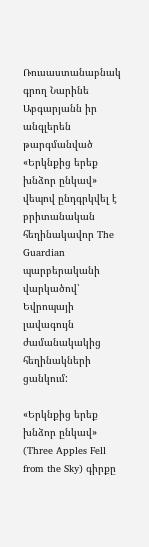Ռուսաստանաբնակ գրող Նարինե Աբգարյանն իր անգլերեն թարգմանված «Երկնքից երեք խնձոր ընկավ» վեպով ընդգրկվել է բրիտանական հեղինակավոր The Guardian պարբերականի վարկածով՝ Եվրոպայի լավագույն ժամանակակից հեղինակների ցանկում:

«Երկնքից երեք խնձոր ընկավ» (Three Apples Fell from the Sky) գիրքը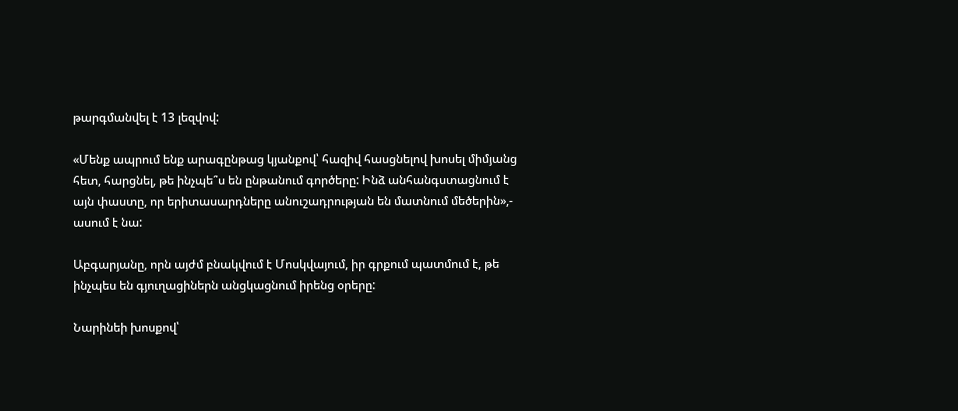թարգմանվել է 13 լեզվով:

«Մենք ապրում ենք արագընթաց կյանքով՝ հազիվ հասցնելով խոսել միմյանց հետ, հարցնել, թե ինչպե՞ս են ընթանում գործերը: Ինձ անհանգստացնում է այն փաստը, որ երիտասարդները անուշադրության են մատնում մեծերին»,- ասում է նա:

Աբգարյանը, որն այժմ բնակվում է Մոսկվայում, իր գրքում պատմում է, թե ինչպես են գյուղացիներն անցկացնում իրենց օրերը:

Նարինեի խոսքով՝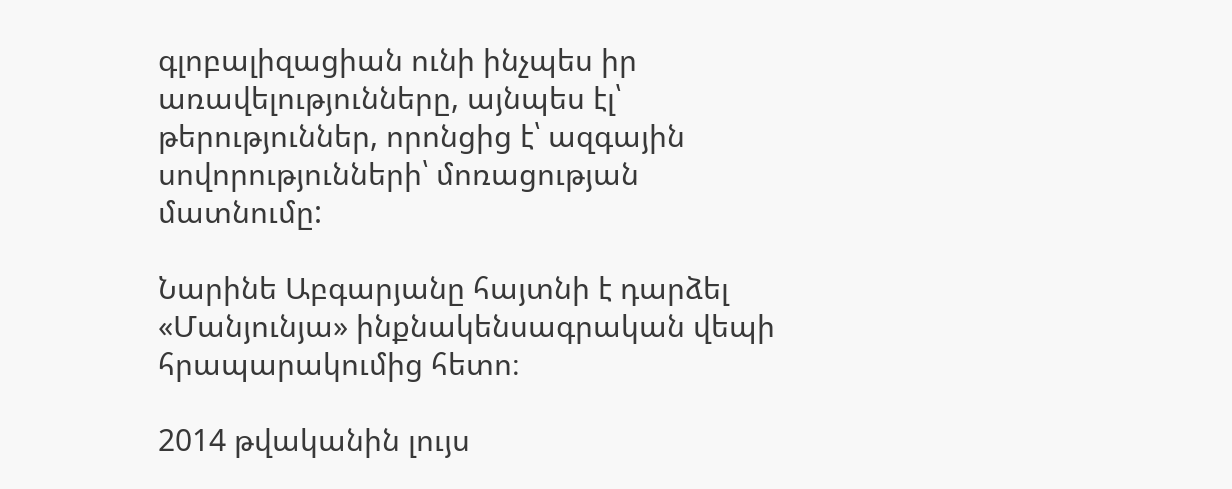գլոբալիզացիան ունի ինչպես իր առավելությունները, այնպես էլ՝ թերություններ, որոնցից է՝ ազգային սովորությունների՝ մոռացության մատնումը:

Նարինե Աբգարյանը հայտնի է դարձել «Մանյունյա» ինքնակենսագրական վեպի հրապարակումից հետո։

2014 թվականին լույս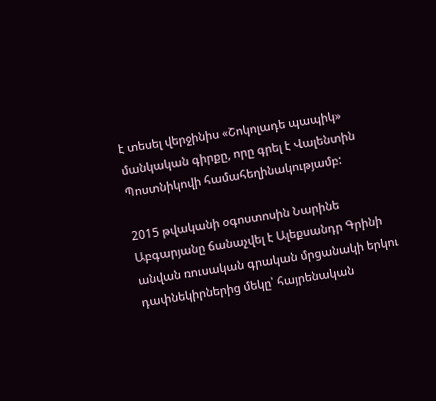է տեսել վերջինիս «Շոկոլադե պապիկ» մանկական գիրքը, որը գրել է Վալենտին Պոստնիկովի համահեղինակությամբ:

2015 թվականի օգոստոսին Նարինե Աբգարյանը ճանաչվել է Ալեքսանդր Գրինի անվան ռուսական գրական մրցանակի երկու դափնեկիրներից մեկը՝ հայրենական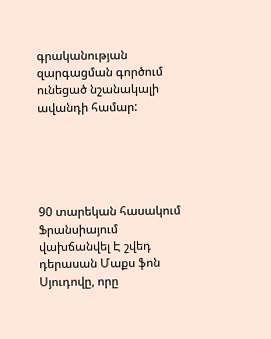գրականության զարգացման գործում ունեցած նշանակալի ավանդի համար:





90 տարեկան հասակում Ֆրանսիայում վախճանվել Է շվեդ դերասան Մաքս ֆոն Սյուդովը, որը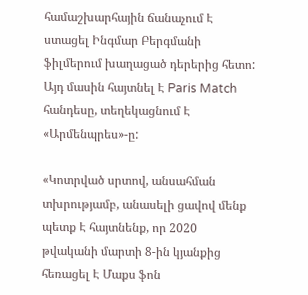համաշխարհային ճանաչում Է ստացել Ինգմար Բերգմանի ֆիլմերում խաղացած դերերից հետո: Այդ մասին հայտնել Է Paris Match հանդեսը, տեղեկացնում Է «Արմենպրես»-ը:

«Կոտրված սրտով, անսահման տխրությամբ, անասելի ցավով մենք պետք Է հայտնենք, որ 2020 թվականի մարտի 8-ին կյանքից հեռացել Է Մաքս ֆոն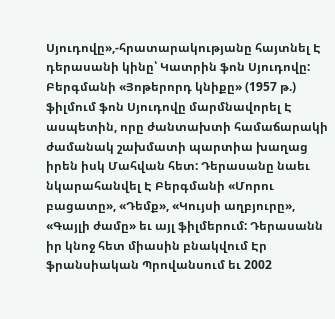Սյուդովը»,-հրատարակությանը հայտնել Է դերասանի կինը՝ Կատրին ֆոն Սյուդովը: Բերգմանի «Յոթերորդ կնիքը» (1957 թ.) ֆիլմում ֆոն Սյուդովը մարմնավորել Է ասպետին, որը ժանտախտի համաճարակի ժամանակ շախմատի պարտիա խաղաց իրեն իսկ Մահվան հետ: Դերասանը նաեւ նկարահանվել Է Բերգմանի «Մորու բացատը», «Դեմք», «Կույսի աղբյուրը», «Գայլի ժամը» եւ այլ ֆիլմերում: Դերասանն իր կնոջ հետ միասին բնակվում Էր ֆրանսիական Պրովանսում եւ 2002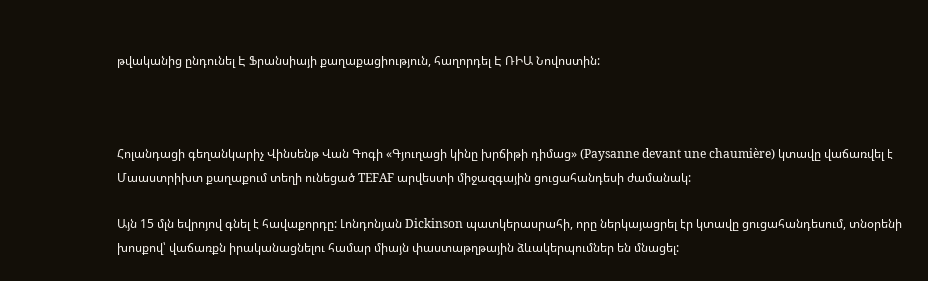թվականից ընդունել Է Ֆրանսիայի քաղաքացիություն, հաղորդել Է ՌԻԱ Նովոստին:



Հոլանդացի գեղանկարիչ Վինսենթ Վան Գոգի «Գյուղացի կինը խրճիթի դիմաց» (Paysanne devant une chaumière) կտավը վաճառվել է Մաաստրիխտ քաղաքում տեղի ունեցած TEFAF արվեստի միջազգային ցուցահանդեսի ժամանակ:

Այն 15 մլն եվրոյով գնել է հավաքորդը: Լոնդոնյան Dickinson պատկերասրահի, որը ներկայացրել էր կտավը ցուցահանդեսում, տնօրենի խոսքով՝ վաճառքն իրականացնելու համար միայն փաստաթղթային ձևակերպումներ են մնացել: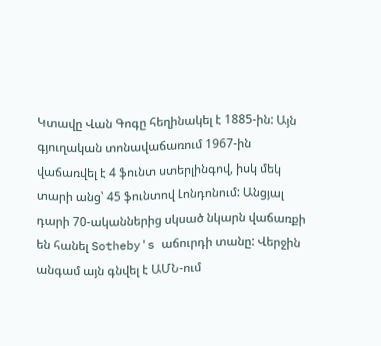Կտավը Վան Գոգը հեղինակել է 1885-ին: Այն գյուղական տոնավաճառում 1967-ին վաճառվել է 4 ֆունտ ստերլինգով, իսկ մեկ տարի անց՝ 45 ֆունտով Լոնդոնում: Անցյալ դարի 70-ականներից սկսած նկարն վաճառքի են հանել Sotheby's աճուրդի տանը: Վերջին անգամ այն գնվել է ԱՄՆ-ում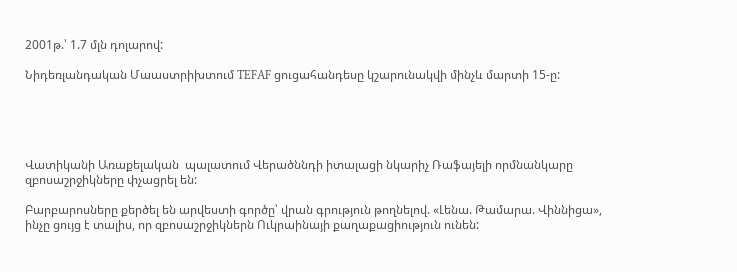2001թ.՝ 1.7 մլն դոլարով:

Նիդեռլանդական Մաաստրիխտում TEFAF ցուցահանդեսը կշարունակվի մինչև մարտի 15-ը:





Վատիկանի Առաքելական  պալատում Վերածննդի իտալացի նկարիչ Ռաֆայելի որմնանկարը զբոսաշրջիկները փչացրել են:

Բարբարոսները քերծել են արվեստի գործը՝ վրան գրություն թողնելով. «Լենա. Թամարա. Վիննիցա», ինչը ցույց է տալիս, որ զբոսաշրջիկներն Ուկրաինայի քաղաքացիություն ունեն: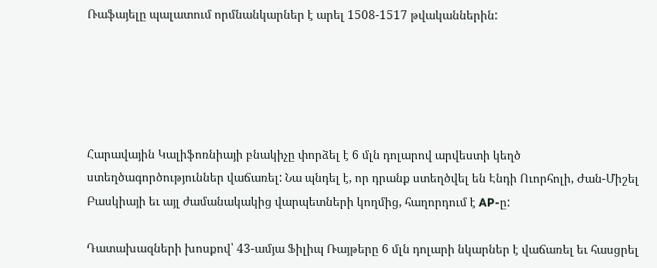Ռաֆայելը պալատում որմնանկարներ է արել 1508-1517 թվականներին:





Հարավային Կալիֆոռնիայի բնակիչը փորձել է 6 մլն դոլարով արվեստի կեղծ ստեղծագործություններ վաճառել: Նա պնդել է, որ դրանք ստեղծվել են Էնդի Ուորհոլի, Ժան-Միշել Բասկիայի եւ այլ ժամանակակից վարպետների կողմից, հաղորդում է AP-ը:

Դատախազների խոսքով՝ 43-ամյա Ֆիլիպ Ռայթերը 6 մլն դոլարի նկարներ է վաճառել եւ հասցրել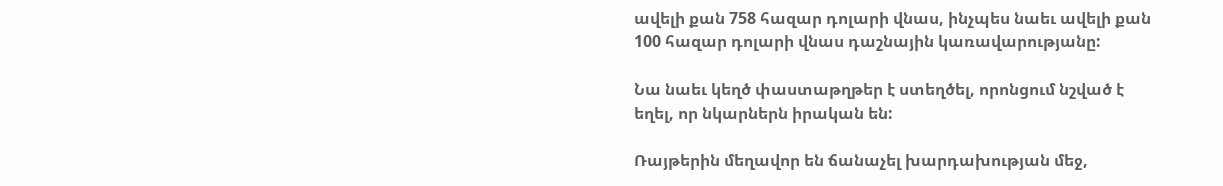ավելի քան 758 հազար դոլարի վնաս, ինչպես նաեւ ավելի քան 100 հազար դոլարի վնաս դաշնային կառավարությանը:

Նա նաեւ կեղծ փաստաթղթեր է ստեղծել, որոնցում նշված է եղել, որ նկարներն իրական են:

Ռայթերին մեղավոր են ճանաչել խարդախության մեջ,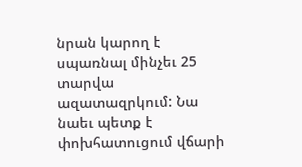նրան կարող է սպառնալ մինչեւ 25 տարվա ազատազրկում: Նա նաեւ պետք է փոխհատուցում վճարի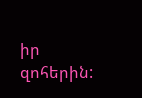իր զոհերին: